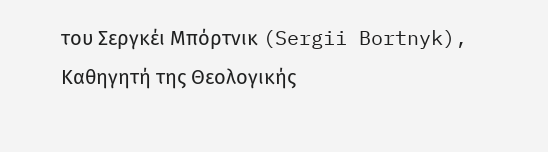του Σεργκέι Μπόρτνικ (Sergii Bortnyk), Καθηγητή της Θεολογικής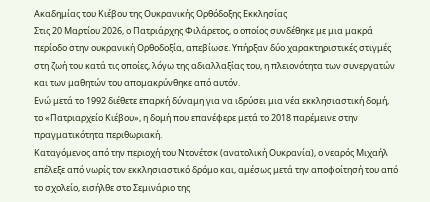Ακαδημίας του Κιέβου της Ουκρανικής Ορθόδοξης Εκκλησίας
Στις 20 Μαρτίου 2026, ο Πατριάρχης Φιλάρετος, ο οποίος συνδέθηκε με μια μακρά περίοδο στην ουκρανική Ορθοδοξία, απεβίωσε. Υπήρξαν δύο χαρακτηριστικές στιγμές στη ζωή του κατά τις οποίες, λόγω της αδιαλλαξίας του, η πλειονότητα των συνεργατών και των μαθητών του απομακρύνθηκε από αυτόν.
Ενώ μετά το 1992 διέθετε επαρκή δύναμη για να ιδρύσει μια νέα εκκλησιαστική δομή, το «Πατριαρχείο Κιέβου», η δομή που επανέφερε μετά το 2018 παρέμεινε στην πραγματικότητα περιθωριακή.
Καταγόμενος από την περιοχή του Ντονέτσκ (ανατολική Ουκρανία), ο νεαρός Μιχαήλ επέλεξε από νωρίς τον εκκλησιαστικό δρόμο και, αμέσως μετά την αποφοίτησή του από το σχολείο, εισήλθε στο Σεμινάριο της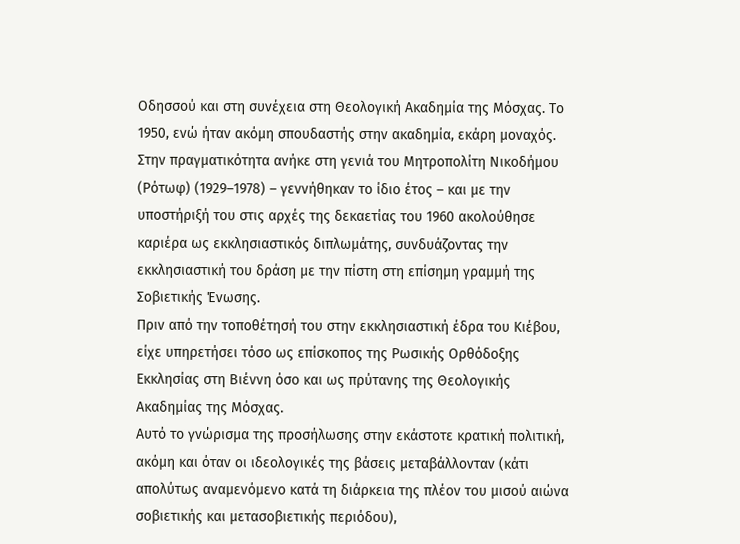Οδησσού και στη συνέχεια στη Θεολογική Ακαδημία της Μόσχας. Το 1950, ενώ ήταν ακόμη σπουδαστής στην ακαδημία, εκάρη μοναχός.
Στην πραγματικότητα ανήκε στη γενιά του Μητροπολίτη Νικοδήμου (Ρότωφ) (1929–1978) – γεννήθηκαν το ίδιο έτος – και με την υποστήριξή του στις αρχές της δεκαετίας του 1960 ακολούθησε καριέρα ως εκκλησιαστικός διπλωμάτης, συνδυάζοντας την εκκλησιαστική του δράση με την πίστη στη επίσημη γραμμή της Σοβιετικής Ένωσης.
Πριν από την τοποθέτησή του στην εκκλησιαστική έδρα του Κιέβου, είχε υπηρετήσει τόσο ως επίσκοπος της Ρωσικής Ορθόδοξης Εκκλησίας στη Βιέννη όσο και ως πρύτανης της Θεολογικής Ακαδημίας της Μόσχας.
Αυτό το γνώρισμα της προσήλωσης στην εκάστοτε κρατική πολιτική, ακόμη και όταν οι ιδεολογικές της βάσεις μεταβάλλονταν (κάτι απολύτως αναμενόμενο κατά τη διάρκεια της πλέον του μισού αιώνα σοβιετικής και μετασοβιετικής περιόδου),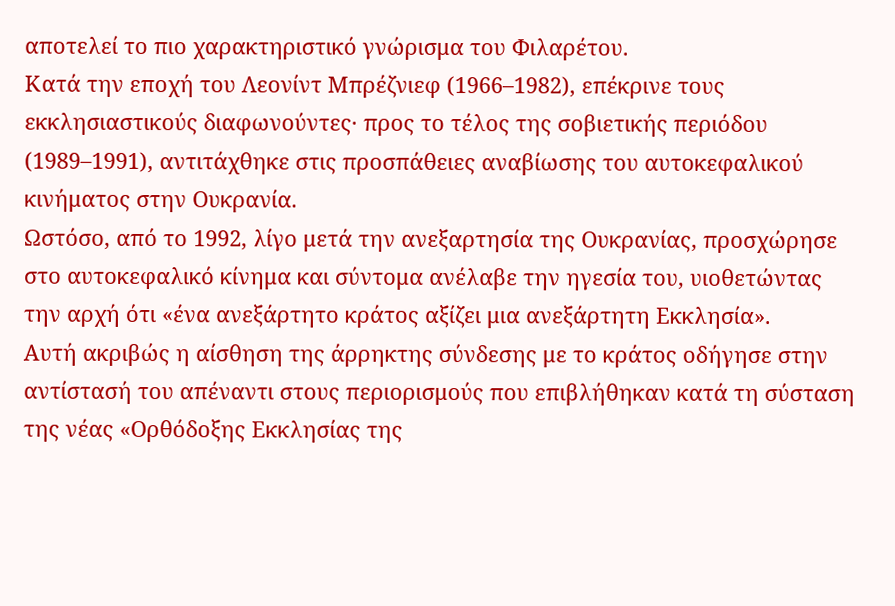αποτελεί το πιο χαρακτηριστικό γνώρισμα του Φιλαρέτου.
Κατά την εποχή του Λεονίντ Μπρέζνιεφ (1966–1982), επέκρινε τους εκκλησιαστικούς διαφωνούντες· προς το τέλος της σοβιετικής περιόδου (1989–1991), αντιτάχθηκε στις προσπάθειες αναβίωσης του αυτοκεφαλικού κινήματος στην Ουκρανία.
Ωστόσο, από το 1992, λίγο μετά την ανεξαρτησία της Ουκρανίας, προσχώρησε στο αυτοκεφαλικό κίνημα και σύντομα ανέλαβε την ηγεσία του, υιοθετώντας την αρχή ότι «ένα ανεξάρτητο κράτος αξίζει μια ανεξάρτητη Εκκλησία».
Αυτή ακριβώς η αίσθηση της άρρηκτης σύνδεσης με το κράτος οδήγησε στην αντίστασή του απέναντι στους περιορισμούς που επιβλήθηκαν κατά τη σύσταση της νέας «Ορθόδοξης Εκκλησίας της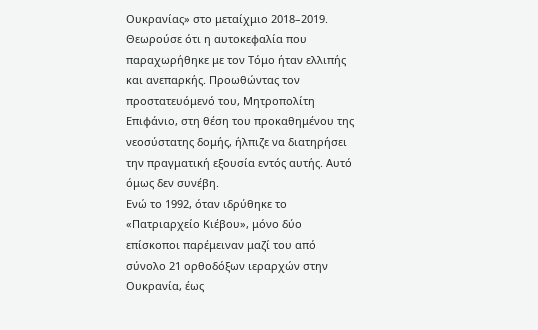Ουκρανίας» στο μεταίχμιο 2018–2019.
Θεωρούσε ότι η αυτοκεφαλία που παραχωρήθηκε με τον Τόμο ήταν ελλιπής και ανεπαρκής. Προωθώντας τον προστατευόμενό του, Μητροπολίτη Επιφάνιο, στη θέση του προκαθημένου της νεοσύστατης δομής, ήλπιζε να διατηρήσει την πραγματική εξουσία εντός αυτής. Αυτό όμως δεν συνέβη.
Ενώ το 1992, όταν ιδρύθηκε το «Πατριαρχείο Κιέβου», μόνο δύο επίσκοποι παρέμειναν μαζί του από σύνολο 21 ορθοδόξων ιεραρχών στην Ουκρανία, έως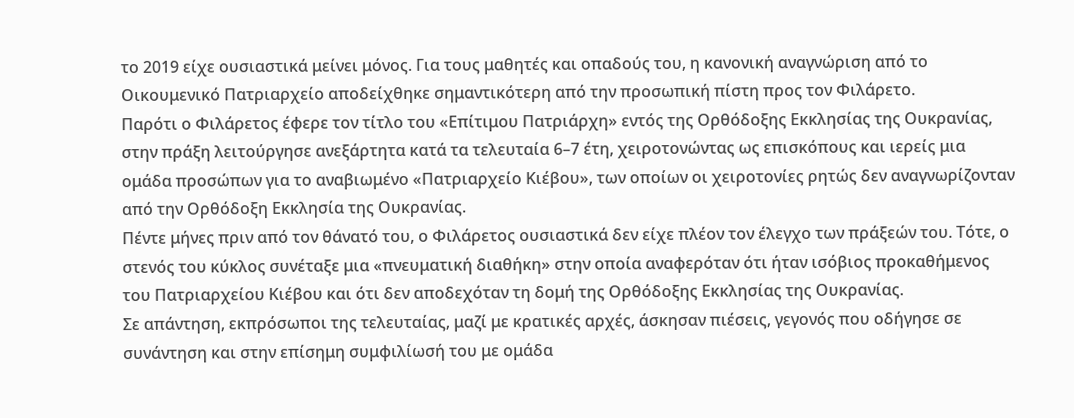το 2019 είχε ουσιαστικά μείνει μόνος. Για τους μαθητές και οπαδούς του, η κανονική αναγνώριση από το Οικουμενικό Πατριαρχείο αποδείχθηκε σημαντικότερη από την προσωπική πίστη προς τον Φιλάρετο.
Παρότι ο Φιλάρετος έφερε τον τίτλο του «Επίτιμου Πατριάρχη» εντός της Ορθόδοξης Εκκλησίας της Ουκρανίας, στην πράξη λειτούργησε ανεξάρτητα κατά τα τελευταία 6–7 έτη, χειροτονώντας ως επισκόπους και ιερείς μια ομάδα προσώπων για το αναβιωμένο «Πατριαρχείο Κιέβου», των οποίων οι χειροτονίες ρητώς δεν αναγνωρίζονταν από την Ορθόδοξη Εκκλησία της Ουκρανίας.
Πέντε μήνες πριν από τον θάνατό του, ο Φιλάρετος ουσιαστικά δεν είχε πλέον τον έλεγχο των πράξεών του. Τότε, ο στενός του κύκλος συνέταξε μια «πνευματική διαθήκη» στην οποία αναφερόταν ότι ήταν ισόβιος προκαθήμενος του Πατριαρχείου Κιέβου και ότι δεν αποδεχόταν τη δομή της Ορθόδοξης Εκκλησίας της Ουκρανίας.
Σε απάντηση, εκπρόσωποι της τελευταίας, μαζί με κρατικές αρχές, άσκησαν πιέσεις, γεγονός που οδήγησε σε συνάντηση και στην επίσημη συμφιλίωσή του με ομάδα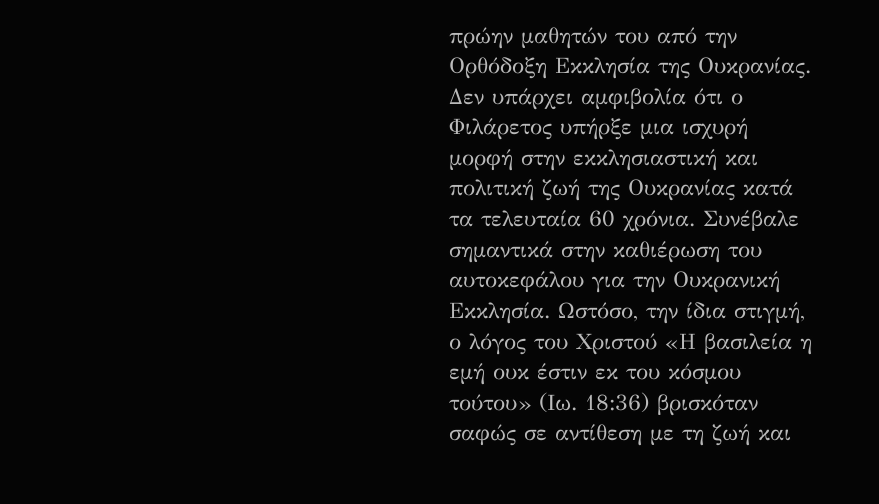πρώην μαθητών του από την Ορθόδοξη Εκκλησία της Ουκρανίας.
Δεν υπάρχει αμφιβολία ότι ο Φιλάρετος υπήρξε μια ισχυρή μορφή στην εκκλησιαστική και πολιτική ζωή της Ουκρανίας κατά τα τελευταία 60 χρόνια. Συνέβαλε σημαντικά στην καθιέρωση του αυτοκεφάλου για την Ουκρανική Εκκλησία. Ωστόσο, την ίδια στιγμή, ο λόγος του Χριστού «Η βασιλεία η εμή ουκ έστιν εκ του κόσμου τούτου» (Ιω. 18:36) βρισκόταν σαφώς σε αντίθεση με τη ζωή και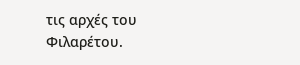τις αρχές του Φιλαρέτου.